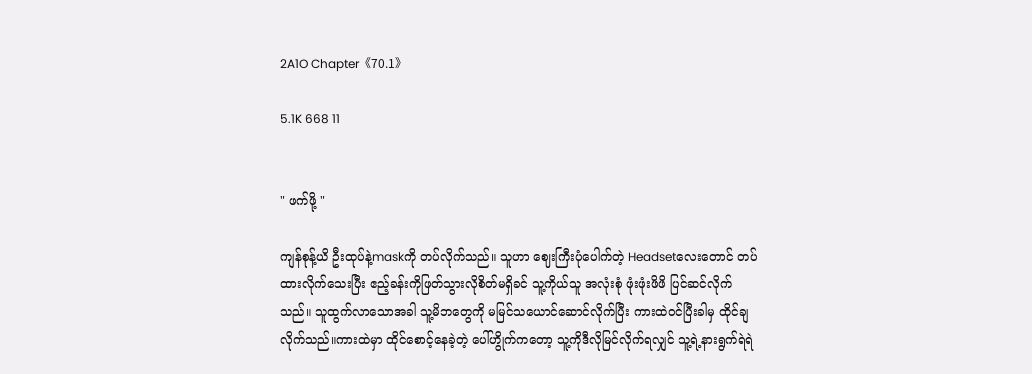2A1O Chapter《70.1》

5.1K 668 11


" ဖက်ဖို့ "

ကျန်စုန့်ယိ ဦးထုပ်နဲ့maskကို တပ်လိုက်သည်။ သူဟာ ဈေးကြီးပုံပေါက်တဲ့ Headsetလေးတောင် တပ်ထားလိုက်သေးပြီး ဧည့်ခန်းကိုဖြတ်သွားလိုစိတ်မရှိခင် သူ့ကိုယ်သူ အလုံးစုံ ဖုံးဖုံးဖိဖိ ပြင်ဆင်လိုက်သည်။ သူထွက်လာသောအခါ သူ့မိဘတွေကို မမြင်သယောင်ဆောင်လိုက်ပြီး ကားထဲဝင်ပြီးခါမှ ထိုင်ချလိုက်သည်။ကားထဲမှာ ထိုင်စောင့်နေခဲ့တဲ့ ပေါ်ဟွိုက်ကတော့ သူ့ကိုဒီလိုမြင်လိုက်ရလျှင် သူ့ရဲ့နားရွက်ရဲရဲ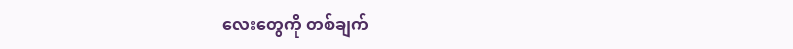လေးတွေကို တစ်ချက်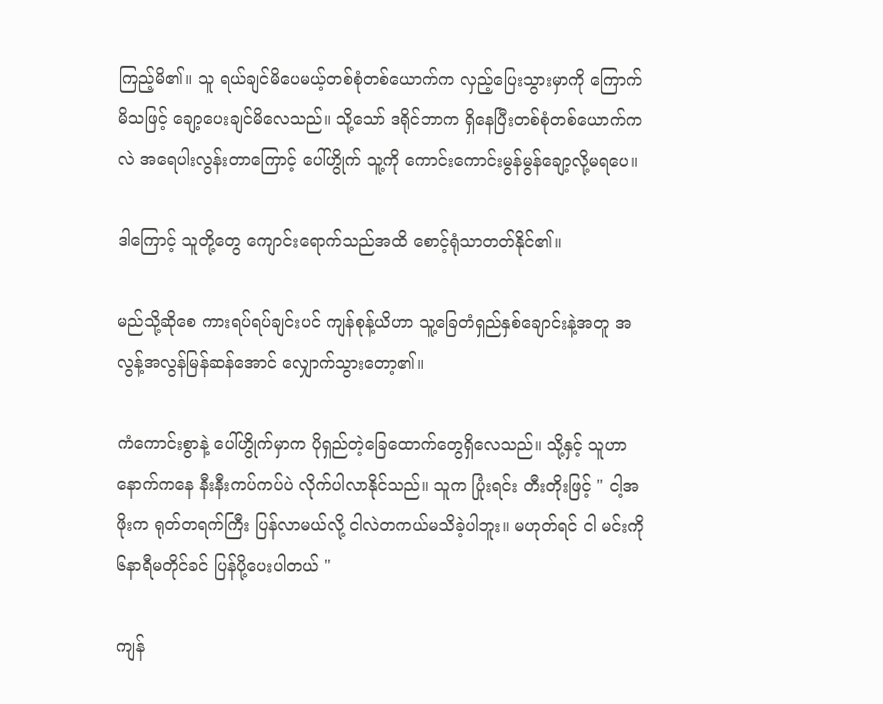ကြည့်မိ၏။ သူ ရယ်ချင်မိပေမယ့်တစ်စုံတစ်ယောက်က လှည့်ပြေးသွားမှာကို ကြောက်မိသဖြင့် ချော့ပေးချင်မိလေသည်။ သို့သော် ဒရိုင်ဘာက ရှိနေပြီးတစ်စုံတစ်ယောက်ကလဲ အရေပါးလွန်းတာကြောင့် ပေါ်ဟွိုက် သူ့ကို ကောင်းကောင်းမွန်မွန်ချော့လို့မရပေ။

ဒါကြောင့် သူတို့တွေ ကျောင်းရောက်သည်အထိ စောင့်ရုံသာတတ်နိုင်၏။

မည်သို့ဆိုစေ ကားရပ်ရပ်ချင်းပင် ကျန်စုန့်ယိဟာ သူ့ခြေတံရှည်နှစ်ချောင်းနဲ့အတူ အလွန့်အလွန်မြန်ဆန်အောင် လျှောက်သွားတော့၏။

ကံကောင်းစွာနဲ့ ပေါ်ဟွိုက်မှာက ပိုရှည်တဲ့ခြေထောက်တွေရှိလေသည်။ သို့နှင့် သူဟာ နောက်ကနေ နီးနီးကပ်ကပ်ပဲ လိုက်ပါလာနိုင်သည်။ သူက ပြုံးရင်း တီးတိုးဖြင့် " ငါ့အဖိုးက ရုတ်တရက်ကြီး ပြန်လာမယ်လို့ ငါလဲတကယ်မသိခဲ့ပါဘူး။ မဟုတ်ရင် ငါ မင်းကို ၆နာရီမတိုင်ခင် ပြန်ပို့ပေးပါတယ် "

ကျန်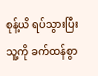စုန့်ယိ ရပ်သွားပြီး သူ့ကို ခက်ထန်စွာ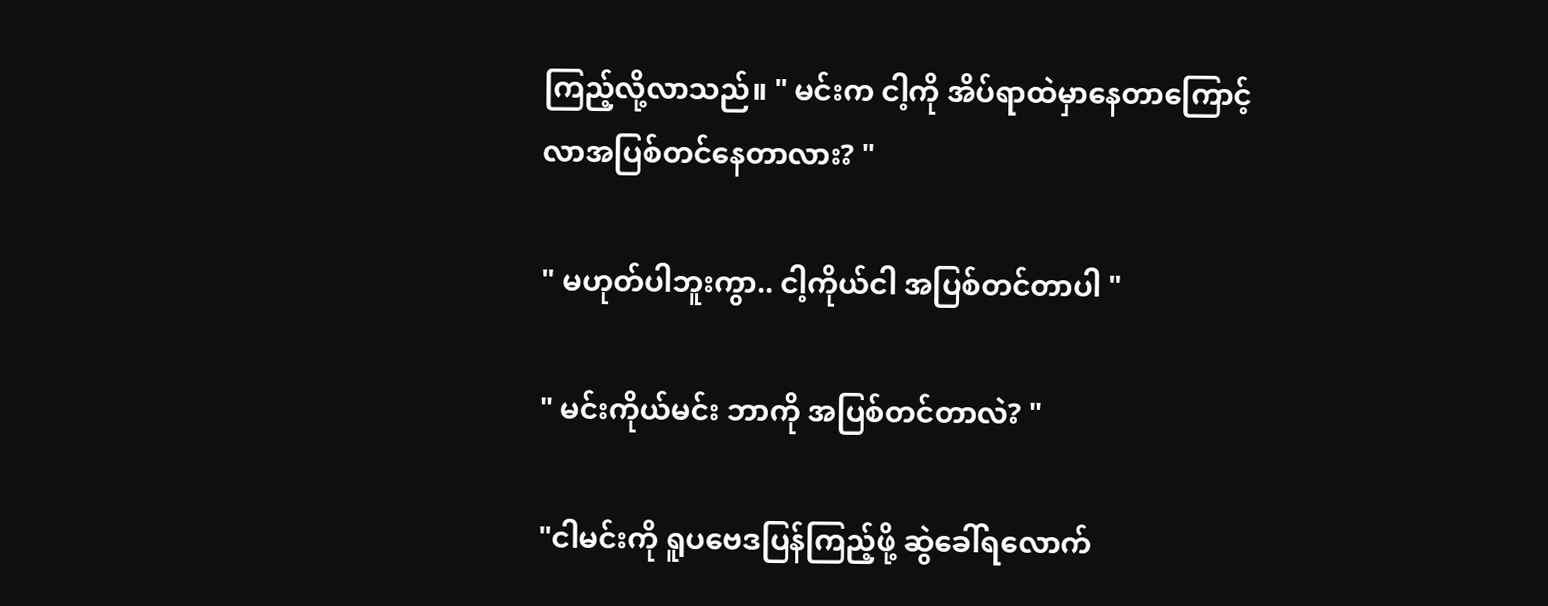ကြည့်လို့လာသည်။ " မင်းက ငါ့ကို အိပ်ရာထဲမှာနေတာကြောင့် လာအပြစ်တင်နေတာလား? "

" မဟုတ်ပါဘူးကွာ.. ငါ့ကိုယ်ငါ အပြစ်တင်တာပါ "

" မင်းကိုယ်မင်း ဘာကို အပြစ်တင်တာလဲ? "

"ငါမင်းကို ရူပဗေဒပြန်ကြည့်ဖို့ ဆွဲခေါ်ရလောက်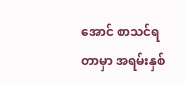အောင် စာသင်ရတာမှာ အရမ်းနှစ်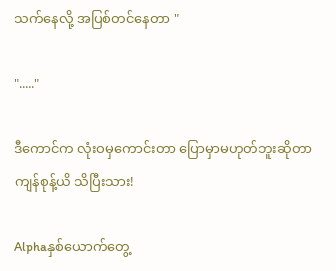သက်နေလို့ အပြစ်တင်နေတာ "

"....."

ဒီကောင်က လုံးဝမှကောင်းတာ ပြောမှာမဟုတ်ဘူးဆိုတာ ကျန်စုန့်ယိ သိပြီးသား!

Alphaနှစ်ယောက်တွေ့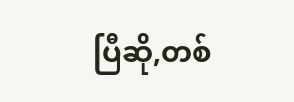ပြီဆို,တစ်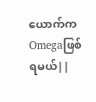ယောက်ကOmegaဖြစ်ရမယ်||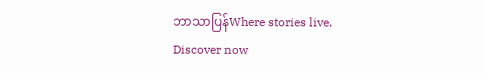ဘာသာပြန်Where stories live. Discover now